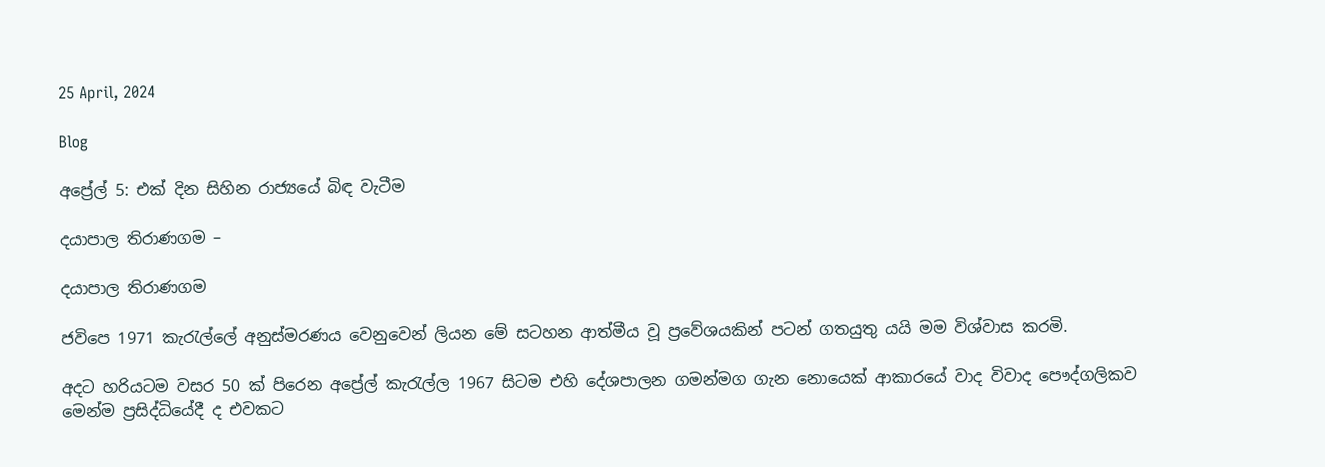25 April, 2024

Blog

අප්‍රේල් 5: එක් දින සිහින රාජ්‍යයේ බිඳ වැටීම

දයාපාල තිරාණගම –

දයාපාල තිරාණගම

ජවිපෙ 1971 කැරැල්ලේ අනුස්මරණය වෙනුවෙන් ලියන මේ සටහන ආත්මීය වූ ප්‍රවේශයකින් පටන් ගතයුතු යයි මම විශ්වාස කරමි.

අදට හරියටම වසර 50 ක් පිරෙන අප්‍රේල් කැරැල්ල 1967 සිටම එහි දේශපාලන ගමන්මග ගැන නොයෙක් ආකාරයේ වාද විවාද පෞද්ගලිකව මෙන්ම ප්‍රසිද්ධියේදී ද එවකට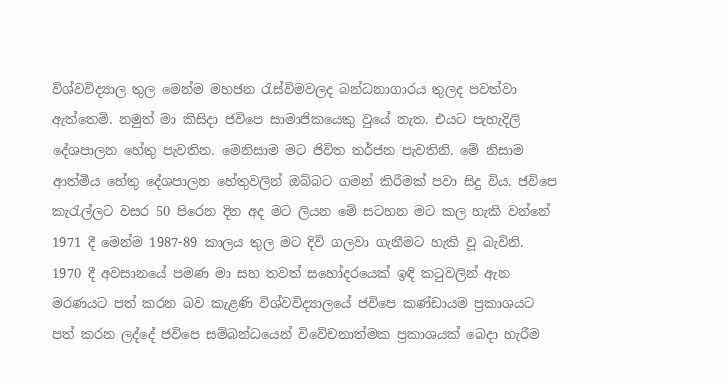විශ්වවිද්‍යාල තුල මෙන්ම මහජන රැස්විමවලද බන්ධනාගාරය තුලද පවත්වා ඇත්තෙමි. නමුත් මා කිසිදා ජවිපෙ සාමාජිකයෙකු වුයේ නැත. එයට පැහැදිලි දේශපාලන හේතු පැවතින. මෙනිසාම මට ජිවිත තර්ජන පැවතිනි. මේ නිසාම ආත්මීය හේතු දේශපාලන හේතුවලින් ඔබ්බට ගමන් කිරීමක් පවා සිදු විය. ජවිපෙ කැරැල්ලට වසර 50 පිරෙන දින අද මට ලියන මේ සටහන මට කල හැකි වන්නේ 1971 දී මෙන්ම 1987-89 කාලය තුල මට දිවි ගලවා ගැනීමට හැකි වූ බැවිනි. 1970 දී අවසානයේ පමණ මා සහ තවත් සහෝදරයෙක් ඉඳි කටුවලින් ඇන මරණයට පත් කරන බව කැළණි විශ්වවිද්‍යාලයේ ජවිපෙ කණ්ඩායම ප්‍රකාශයට පත් කරන ලද්දේ ජවිපෙ සම්බන්ධයෙන් විවේචනාත්මක ප්‍රකාශයක් බෙදා හැරීම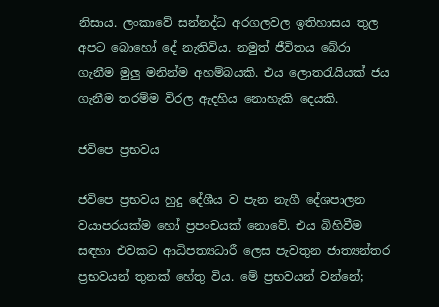නිසාය. ලංකාවේ සන්නද්ධ අරගලවල ඉතිහාසය තුල අපට බොහෝ දේ නැතිවිය. නමුත් ජීවිතය බේරා ගැනීම මුලු මනින්ම අහම්බයකි. එය ලොතරැයියක් ජය ගැනීම තරම්ම විරල ඇදහිය නොහැකි දෙයකි.

ජවිපෙ ප්‍රභවය

ජවිපෙ ප්‍රභවය හුදු දේශීය ව පැන නැගී දේශපාලන වයාපරයක්ම හෝ ප්‍රපංචයක් නොවේ. එය බිහිවීම සඳහා එවකට ආධිපත්‍යධාරී ලෙස පැවතුන ජාත්‍යන්තර ප්‍රභවයන් තුනක් හේතු විය. මේ ප්‍රභවයන් වන්නේ;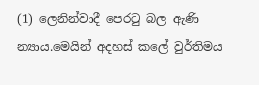(1) ලෙනින්වාදී පෙරටු බල ඇණි න්‍යාය.මෙයින් අදහස් කලේ වුර්තිමය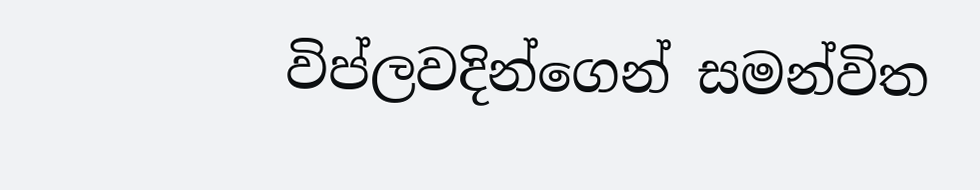විප්ලවදින්ගෙන් සමන්විත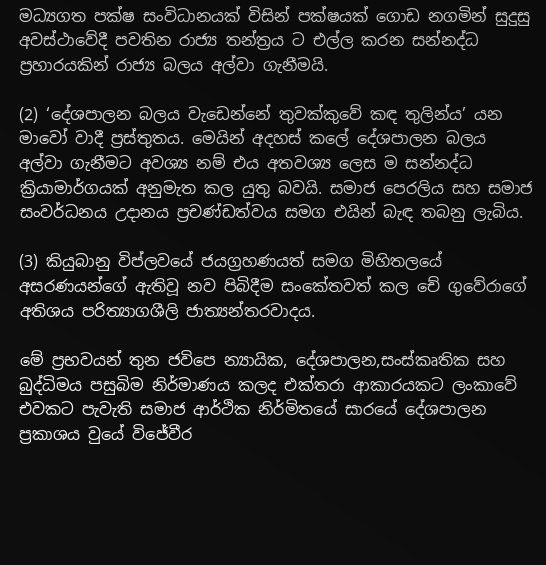මධ්‍යගත පක්ෂ සංවිධානයක් විසින් පක්ෂයක් ගොඩ නගමින් සුදුසු අවස්ථාවේදී පවතින රාජ්‍ය තන්ත්‍රය ට එල්ල කරන සන්නද්ධ ප්‍රහාරයකින් රාජ්‍ය බලය අල්වා ගැනීමයි.

(2) ‘දේශපාලන බලය වැඩෙන්නේ තුවක්කුවේ කඳ තුලින්ය’ යන මාවෝ වාදී ප්‍රස්තුතය. මෙයින් අදහස් කලේ දේශපාලන බලය අල්වා ගැනීමට අවශ්‍ය නම් එය අතවශ්‍ය ලෙස ම සන්නද්ධ ක්‍රියාමාර්ගයක් අනුමැත කල යුතු බවයි. සමාජ පෙරලිය සහ සමාජ සංවර්ධනය උදානය ප්‍රචණ්ඩත්වය සමග එයින් බැඳ තබනු ලැබිය.

(3) කියුබානු විප්ලවයේ ජයග්‍රහණයත් සමග මිහිතලයේ අසරණයන්ගේ ඇතිවූ නව පිබිදීම සංකේතවත් කල චේ ගුවේරාගේ අතිශය පරිත්‍යාගශීලි ජාත්‍යන්තරවාදය.

මේ ප්‍රභවයන් තුන ජවිපෙ න්‍යායික, දේශපාලන,සංස්කෘතික සහ බුද්ධිමය පසුබිම නිර්මාණය කලද එක්තරා ආකාරයකට ලංකාවේ එවකට පැවැති සමාජ ආර්ථික නිර්මිතයේ සාරයේ දේශපාලන ප්‍රකාශය වුයේ විජේවීර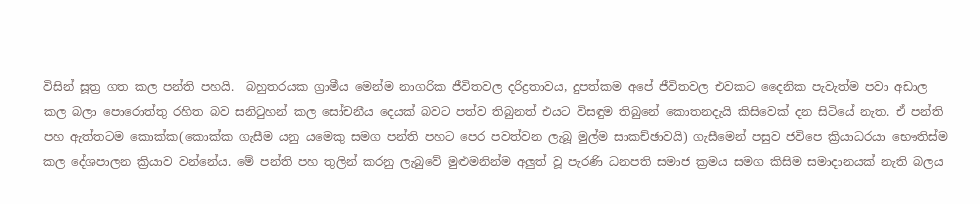විසින් සූත්‍ර ගත කල පන්ති පහයි.  බහුතරයක ග්‍රාමීය මෙන්ම නාගරික ජීවිතවල දරිද්‍රතාවය, දුපත්කම අපේ ජීවිතවල එවකට දෛනික පැවැත්ම පවා අඩාල කල බලා පොරොත්තු රහිත බව සනිටුහන් කල සෝචනීය දෙයක් බවට පත්ව තිබුනත් එයට විසඳුම තිබුනේ කොතනදැයි කිසිවෙක් දන සිටියේ නැත. ඒ පන්ති පහ ඇත්තටම කොක්ක(කොක්ක ගැසීම යනු යමෙකු සමග පන්ති පහට පෙර පවත්වන ලැබූ මුල්ම සාකච්ඡාවයි) ගැසීමෙන් පසුව ජවිපෙ ක්‍රියාධරයා භෞතිස්ම කල දේශපාලන ක්‍රියාව වන්නේය. මේ පන්ති පහ තුලින් කරනු ලැබුවේ මුළුමනින්ම අලුත් වූ පැරණි ධනපති සමාජ ක්‍රමය සමග කිසිම සමාදානයක් නැති බලය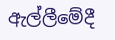ඇල්ලීමේදී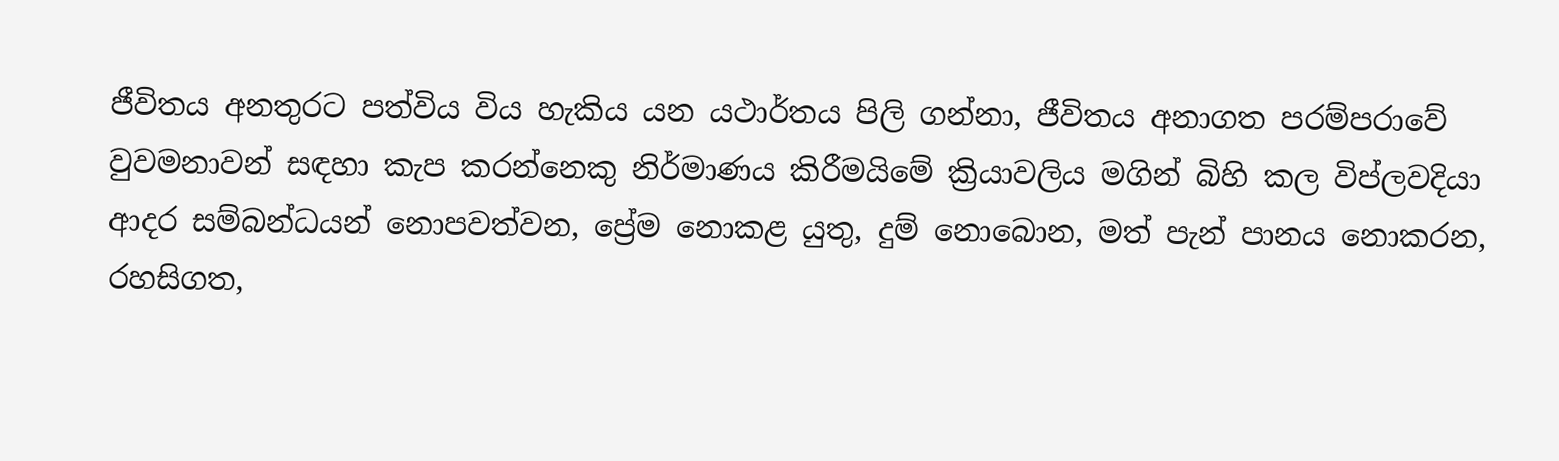ජීවිතය අනතුරට පත්විය විය හැකිය යන යථාර්තය පිලි ගන්නා, ජීවිතය අනාගත පරම්පරාවේ වුවමනාවන් සඳහා කැප කරන්නෙකු නිර්මාණය කිරීමයිමේ ක්‍රියාවලිය මගින් බිහි කල විප්ලවදියා ආදර සම්බන්ධයන් නොපවත්වන, ප්‍රේම නොකළ යුතු, දුම් නොබොන, මත් පැන් පානය නොකරන, රහසිගත,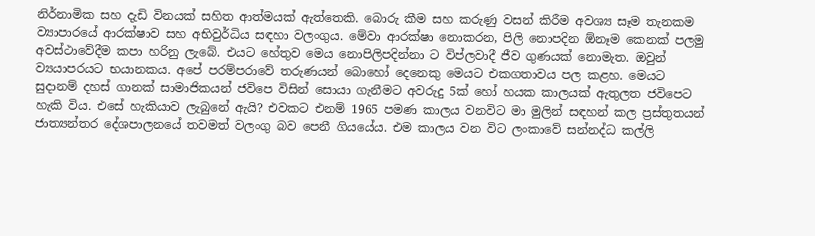නිර්නාමික සහ දැඩි විනයක් සහිත ආත්මයක් ඇත්තෙකි. බොරු කීම සහ කරුණු වසන් කිරීම අවශ්‍ය සෑම තැනකම ව්‍යාපාරයේ ආරක්ෂාව සහ අභිවුර්ධිය සඳහා වලංගුය. මේවා ආරක්ෂා නොකරන, පිලි නොපදින ඕනෑම කෙනක් පලමු අවස්ථාවේදීම කපා හරිනු ලැබේ. එයට හේතුව මෙය නොපිලිපදින්නා ට විප්ලවාදී ජීව ගුණයක් නොමැත. ඔවුන් ව්‍යයාපරයට භයානකය. අපේ පරම්පරාවේ තරුණයන් බොහෝ දෙනෙකු මෙයට එකගතාවය පල කළහ. මෙයට සුදානම් දහස් ගානක් සාමාජිකයන් ජවිපෙ විසින් සොයා ගැනීමට අවරුදු 5ක් හෝ හයක කාලයක් ඇතුලත ජවිපෙට හැකි විය. එසේ හැකියාව ලැබුනේ ඇයි? එවකට එනම් 1965 පමණ කාලය වනවිට මා මුලින් සඳහන් කල ප්‍රස්තුතයන් ජාත්‍යන්තර දේශපාලනයේ තවමත් වලංගු බව පෙනී ගියයේය. එම කාලය වන විට ලංකාවේ සන්නද්ධ කල්ලි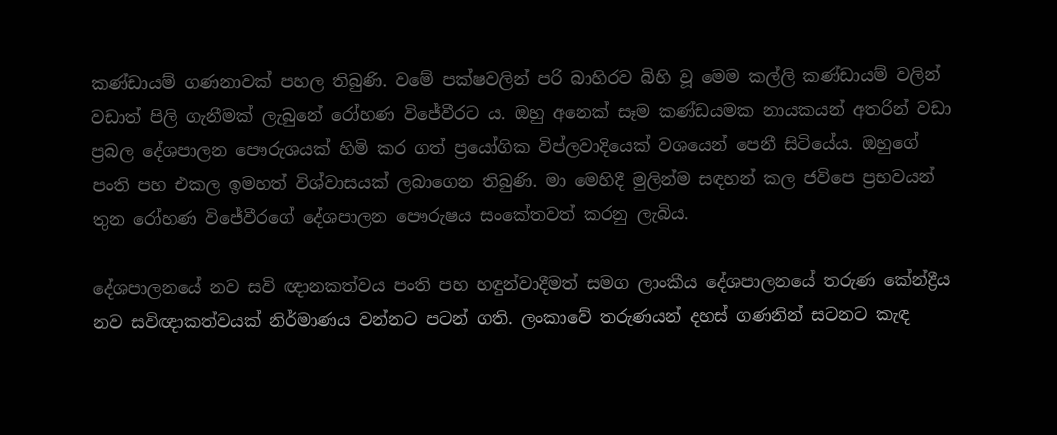කණ්ඩායම් ගණනාවක් පහල තිබුණි. වමේ පක්ෂවලින් පරි බාහිරව බිහි වූ මෙම කල්ලි කණ්ඩායම් වලින් වඩාත් පිලි ගැනීමක් ලැබුනේ රෝහණ විජේවීරට ය. ඔහු අනෙක් සෑම කණ්ඩයමක නායකයන් අතරින් වඩා ප්‍රබල දේශපාලන පෞරුශයක් හිමි කර ගත් ප්‍රයෝගික විප්ලවාදියෙක් වශයෙන් පෙනී සිටියේය. ඔහුගේ පංති පහ එකල ඉමහත් විශ්වාසයක් ලබාගෙන තිබුණි. මා මෙහිදී මුලින්ම සඳහන් කල ජවිපෙ ප්‍රභවයන් තුන රෝහණ විජේවීරගේ දේශපාලන පෞරුෂය සංකේතවත් කරනු ලැබිය.

දේශපාලනයේ නව සවි ඥානකත්වය පංති පහ හඳුන්වාදීමත් සමග ලාංකීය දේශපාලනයේ තරුණ කේන්ද්‍රීය නව සවිඥාකත්වයක් නිර්මාණය වන්නට පටන් ගති. ලංකාවේ තරුණයන් දහස් ගණනින් සටනට කැඳ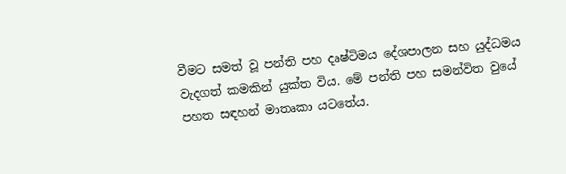වීමට සමත් වූ පන්ති පහ දෘෂ්ටිමය දේශපාලන සහ යුද්ධමය වැදගත් කමකින් යුක්ත විය. මේ පන්ති පහ සමන්විත වුයේ පහත සඳහන් මාතෘකා යටතේය.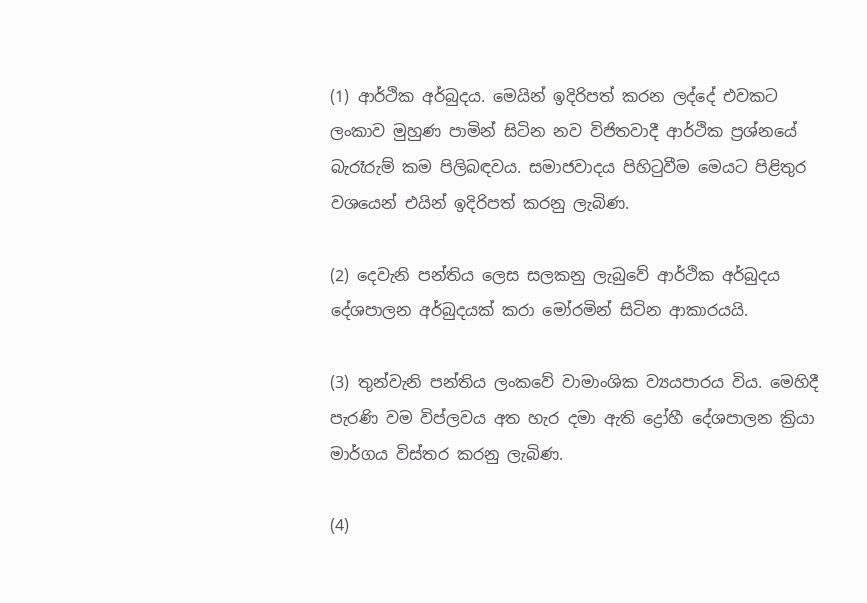(1) ආර්ථික අර්බුදය. මෙයින් ඉදිරිපත් කරන ලද්දේ එවකට ලංකාව මුහුණ පාමින් සිටින නව විජිතවාදී ආර්ථික ප්‍රශ්නයේ බැරෑරුම් කම පිලිබඳවය. සමාජවාදය පිහිටුවීම මෙයට පිළිතුර වශයෙන් එයින් ඉදිරිපත් කරනු ලැබිණ.

(2) දෙවැනි පන්තිය ලෙස සලකනු ලැබුවේ ආර්ථික අර්බුදය දේශපාලන අර්බුදයක් කරා මෝරමින් සිටින ආකාරයයි.

(3) තුන්වැනි පන්තිය ලංකවේ වාමාංශික ව්‍යයපාරය විය. මෙහිදී පැරණි වම විප්ලවය අත හැර දමා ඇති ද්‍රෝහී දේශපාලන ක්‍රියා මාර්ගය විස්තර කරනු ලැබිණ.

(4)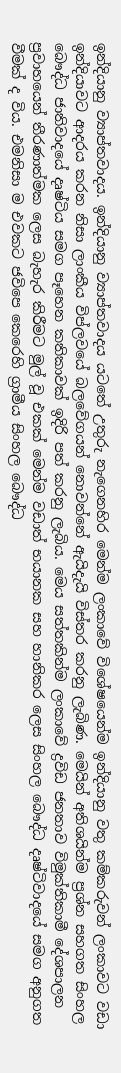ඉන්දියානු ව්‍යාප්තවාදය. ඉන්දියානු ව්‍යාප්තවාදය යටතේ උතුරු නැගෙනහිර මෙන්ම ලංකාවේ විශේෂයෙන්ම ඉන්දියානු වතු කම්කරුවන් ලංකාවට වඩා ඉන්දියාවට ආදරය කරන නිසා ලාංකීය විප්ලවයේ බලවේගයන් නොවන්නේ ඇයිදැයි විස්තර කරනු ලැබිණ. මෙයින් අතිශයින්ම ප්‍රශ්න සහගත සිංහල බෞද්ධ ජාතිවාදයේ දෘෂ්ටිය සමග පෑහෙන කතිකාවක් ඉදිරි පත් කරනු ලැබිය. මෙය සත්තකින්ම ලංකාවේ ද්‍රවිඩ ජනතාව විමුක්තිකාමී දේශපාලන ප්‍රවාහයෙන් තීරණාත්මක ලෙස බැහැර කිරීමට මුල් වූ එකක් මෙන්ම වඩාත් භයානක සහ හානිකර ලෙස සිංහල බෞද්ධ දෘෂ්ටිවාදයේ සමග අනුගත වීමක් ද විය. එමනිසා ම එවකට ජවිපෙ කෙරෙහි ග්‍රාමීය සිංහල බෞද්ධ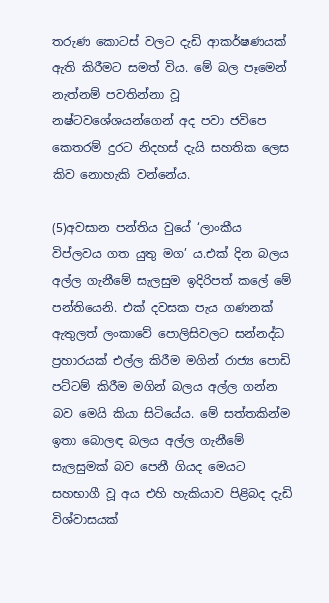තරුණ කොටස් වලට දැඩි ආකර්ෂණයක් ඇති කිරීමට සමත් විය. මේ බල පෑමෙන් නැත්නම් පවතින්නා වූ නෂ්ටවශේශයන්ගෙන් අද පවා ජවිපෙ කෙතරම් දුරට නිදහස් දැයි සහතික ලෙස කිව නොහැකි වන්නේය.

(5)අවසාන පන්තිය වුයේ ‘ලාංකීය විප්ලවය ගත යුතු මග’ ය.එක් දින බලය අල්ල ගැනීමේ සැලසුම ඉදිරිපත් කලේ මේ පන්තියෙනි. එක් දවසක පැය ගණනක් ඇතුලත් ලංකාවේ පොලිසිවලට සන්නද්ධ ප්‍රහාරයක් එල්ල කිරීම මගින් රාජ්‍ය පොඩි පට්ටම් කිරීම මගින් බලය අල්ල ගන්න බව මෙයි කියා සිටියේය. මේ සත්තකින්ම ඉතා බොලඳ බලය අල්ල ගැනීමේ සැලසුමක් බව පෙනී ගියද මෙයට සහභාගී වූ අය එහි හැකියාව පිළිබද දැඩි විශ්වාසයක්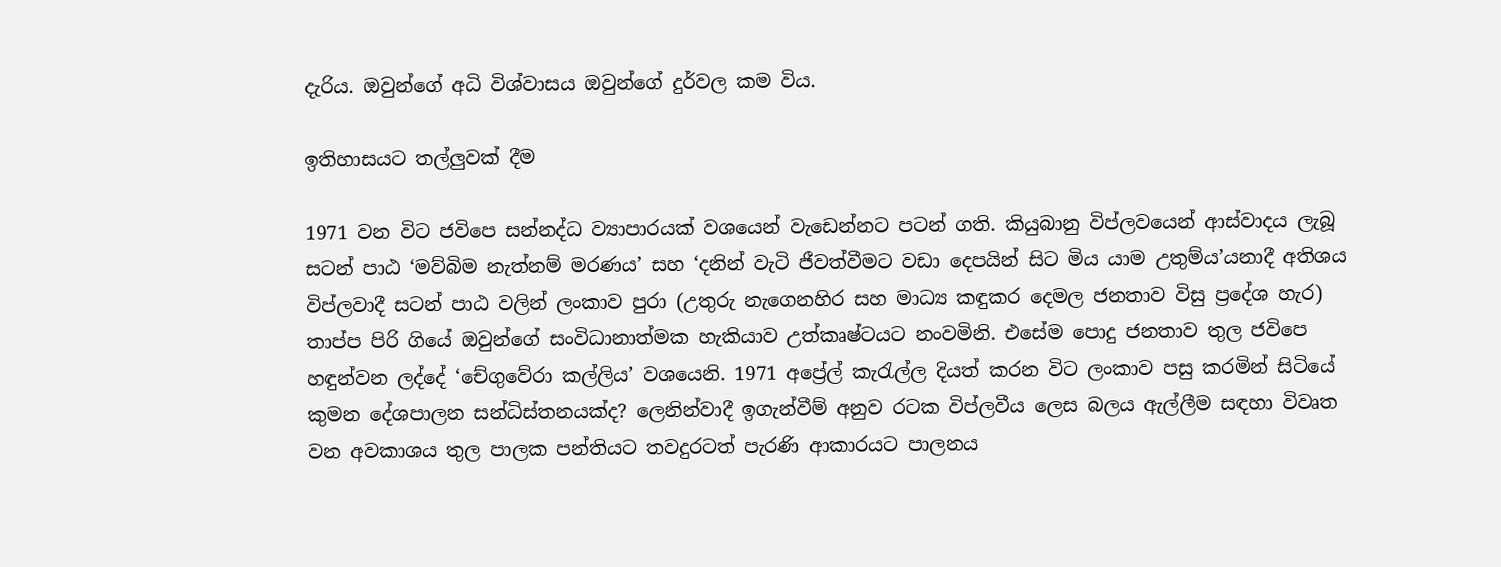දැරිය. ඔවුන්ගේ අධි විශ්වාසය ඔවුන්ගේ දුර්වල කම විය.

ඉතිහාසයට තල්ලුවක් දීම

1971 වන විට ජවිපෙ සන්නද්ධ ව්‍යාපාරයක් වශයෙන් වැඩෙන්නට පටන් ගති. කියුබානු විප්ලවයෙන් ආස්වාදය ලැබූ සටන් පාඨ ‘මව්බිම නැත්නම් මරණය’ සහ ‘දනින් වැටි ජීවත්වීමට වඩා දෙපයින් සිට මිය යාම උතුම්ය’යනාදී අතිශය විප්ලවාදී සටන් පාඨ වලින් ලංකාව පුරා (උතුරු නැගෙනහිර සහ මාධ්‍ය කඳුකර දෙමල ජනතාව විසු ප්‍රදේශ හැර) තාප්ප පිරි ගියේ ඔවුන්ගේ සංවිධානාත්මක හැකියාව උත්කෘෂ්ටයට නංවමිනි. එසේම පොදු ජනතාව තුල ජවිපෙ හඳුන්වන ලද්දේ ‘චේගුවේරා කල්ලිය’ වශයෙනි. 1971 අප්‍රේල් කැරැල්ල දියත් කරන විට ලංකාව පසු කරමින් සිටියේ කුමන දේශපාලන සන්ධිස්තනයක්ද? ලෙනින්වාදී ඉගැන්වීම් අනුව රටක විප්ලවීය ලෙස බලය ඇල්ලීම සඳහා විවෘත වන අවකාශය තුල පාලක පන්තියට තවදුරටත් පැරණි ආකාරයට පාලනය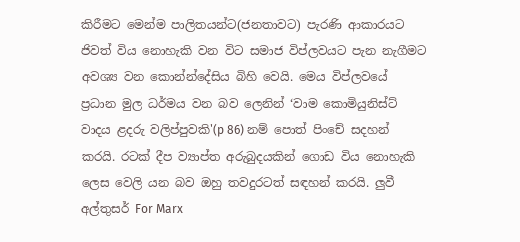කිරීමට මෙන්ම පාලිතයන්ට(ජනතාවට) පැරණි ආකාරයට ජිවත් විය නොහැකි වන විට සමාජ විප්ලවයට පැන නැගීමට අවශ්‍ය වන කොන්න්දේසිය බිහි වෙයි. මෙය විප්ලවයේ ප්‍රධාන මුල ධර්මය වන බව ලෙනින් ‘වාම කොමියුනිස්ට් වාදය ළදරු වලිප්පුවකි'(p 86) නම් පොත් පිංචේ සදහන් කරයි. රටක් දීප ව්‍යාප්ත අරුබුදයකින් ගොඩ විය නොහැකි ලෙස වෙලි යන බව ඔහු තවදුරටත් සඳහන් කරයි. ලුවී අල්තුසර් For Marx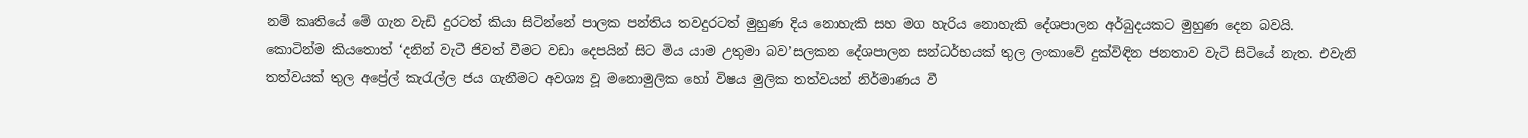නම් කෘතියේ මේ ගැන වැඩි දුරටත් කියා සිටින්නේ පාලක පන්තිය තවදුරටත් මුහුණ දිය නොහැකි සහ මග හැරිය නොහැකි දේශපාලන අර්බුදයකට මුහුණ දෙන බවයි. කොටින්ම කියතොත් ‘දනින් වැටී ජිවත් වීමට වඩා දෙපයින් සිට මිය යාම උතුමා බව’සලකන දේශපාලන සන්ධර්භයක් තුල ලංකාවේ දුක්විඳින ජනතාව වැටි සිටියේ නැත. එවැනි තත්වයක් තුල අප්‍රේල් කැරැල්ල ජය ගැනීමට අවශ්‍ය වූ මනොමුලික හෝ විෂය මුලික තත්වයන් නිර්මාණය වී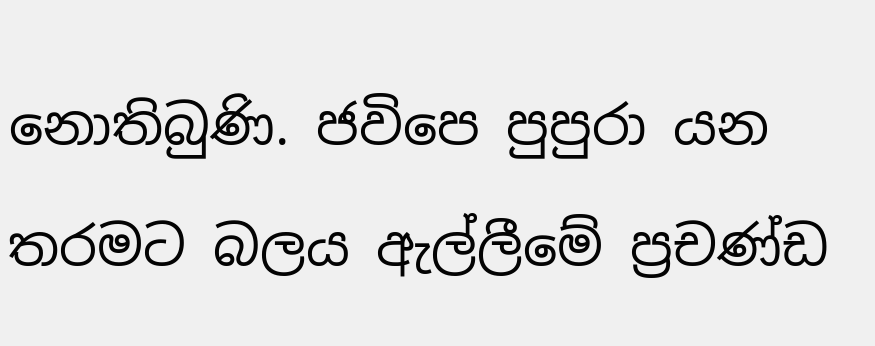නොතිබුණි. ජවිපෙ පුපුරා යන තරමට බලය ඇල්ලීමේ ප්‍රචණ්ඩ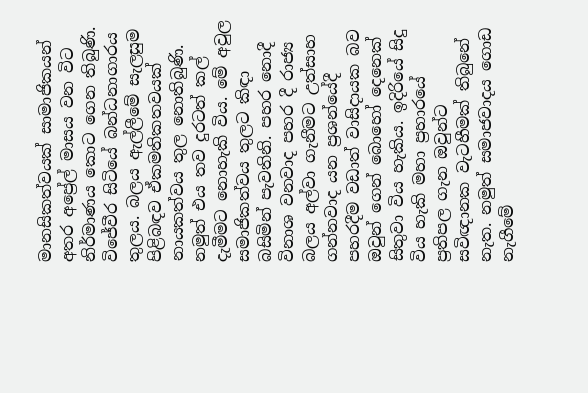මානසිකත්වයක් සාමාජිකයන් අතර අප්‍රේල් මාසය වන විට නිර්මාණය කොට ගෙන තිබුණි. විජේවීර සිටියේ බන්ධනාගාරය තුලය. බලය ඇල්ලීමේ සැලසුම පිළිබඳව ඒකමතිකතවයක් නායකත්වය තුල නොතිබුණි. නමුත් එය තව දුරටත් කල් දැමීමට නොහැකි විය. මේ අවුල සමාජිකත්වය තුලට කිඳා බසිමින් පැවතිනි. පහර නොදී විනාශ වනවාද පහර දී රාජ්‍ය බලය අල්වා ගැනීමට උත්සාහ ගන්නවාද යන ප්‍රශන්යේදී පහරදීම වඩාත් වාසිදායක බව ඔවුන් ගෙන් බොහෝ දෙනෙක් සිතුවා විය හැකිය. ඉදිරියේ සිදු විය හැකි මහා ප්‍රහාරයේ ප්‍රතිපල ගැන ඔවුන්ට සවිඥානක වැටහීමක් තිබුනේ නැත. නමුත් සමාජවාදය ගොඩ නැගීමේ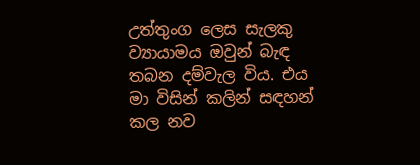උත්තුංග ලෙස සැලකු ව්‍යායාමය ඔවුන් බැඳ තබන දම්වැල විය. එය මා විසින් කලින් සඳහන් කල නව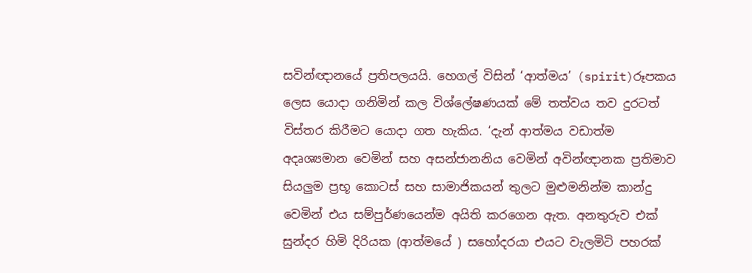සවින්ඥානයේ ප්‍රතිපලයයි. හෙගල් විසින් ‘ආත්මය’ (spirit)රූපකය ලෙස යොදා ගනිමින් කල විශ්ලේෂණයක් මේ තත්වය තව දුරටත් විස්තර කිරීමට යොදා ගත හැකිය. ‘දැන් ආත්මය වඩාත්ම අදෘශ්‍යමාන වෙමින් සහ අසන්ජානනිය වෙමින් අවින්ඥානක ප්‍රතිමාව සියලුම ප්‍රභූ කොටස් සහ සාමාජිකයන් තුලට මුළුමනින්ම කාන්දු වෙමින් එය සම්පුර්ණයෙන්ම අයිති කරගෙන ඇත. අනතුරුව එක් සුන්දර හිමි දිරියක (ආත්මයේ ) සහෝදරයා එයට වැලමිටි පහරක්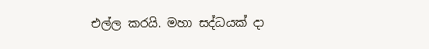එල්ල කරයි. මහා සද්ධයක් දා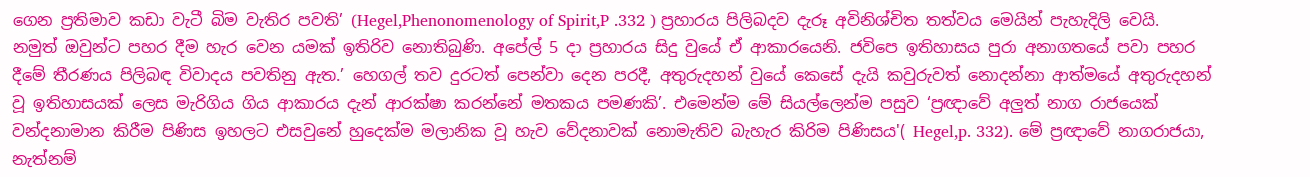ගෙන ප්‍රතිමාව කඩා වැටී බිම වැතිර පවති’ (Hegel,Phenonomenology of Spirit,P .332 ) ප්‍රහාරය පිලිබදව දැරූ අවිනිශ්චිත තත්වය මෙයින් පැහැදිලි වෙයි. නමුත් ඔවුන්ට පහර දීම හැර වෙන යමක් ඉතිරිව නොතිබුණි. අපේල් 5 දා ප්‍රහාරය සිදු වුයේ ඒ ආකාරයෙනි. ජවිපෙ ඉතිහාසය පුරා අනාගතයේ පවා පහර දීමේ තීරණය පිලිබඳ විවාදය පවතිනු ඇත.’ හෙගල් තව දුරටත් පෙන්වා දෙන පරදී, අතුරුදහන් වුයේ කෙසේ දැයි කවුරුවත් නොදන්නා ආත්මයේ අතුරුදහන් වූ ඉතිහාසයක් ලෙස මැරිගිය ගිය ආකාරය දැන් ආරක්ෂා කරන්නේ මතකය පමණකි’. එමෙන්ම මේ සියල්ලෙන්ම පසුව ‘ප්‍රඥාවේ අලුත් නාග රාජයෙක් වන්දනාමාන කිරීම පිණිස ඉහලට එසවුනේ හුදෙක්ම මලානික වූ හැව වේදනාවක් නොමැතිව බැහැර කිරිම පිණිසය'( Hegel,p. 332). මේ ප්‍රඥාවේ නාගරාජයා, නැත්නම්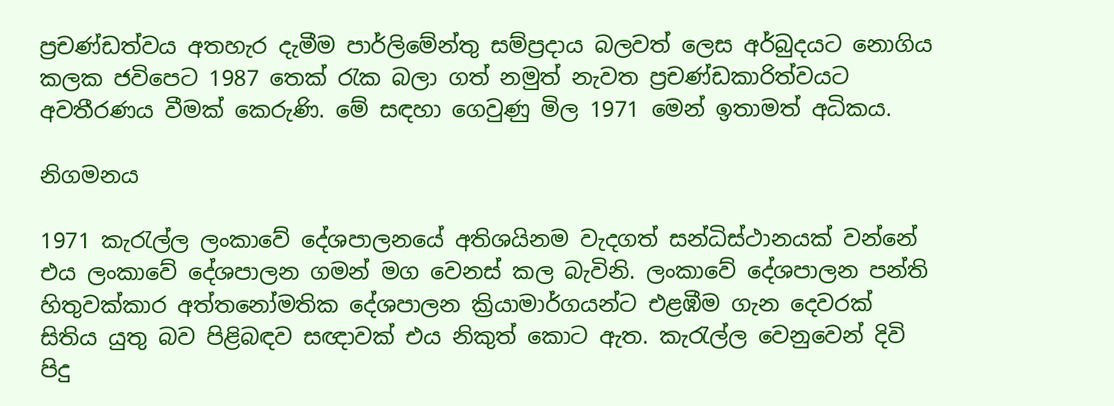ප්‍රචණ්ඩත්වය අතහැර දැමීම පාර්ලිමේන්තු සම්ප්‍රදාය බලවත් ලෙස අර්බුදයට නොගිය කලක ජවිපෙට 1987 තෙක් රැක බලා ගත් නමුත් නැවත ප්‍රචණ්ඩකාරිත්වයට අවතීරණය වීමක් කෙරුණි. මේ සඳහා ගෙවුණු මිල 1971 මෙන් ඉතාමත් අධිකය.

නිගමනය

1971 කැරැල්ල ලංකාවේ දේශපාලනයේ අතිශයිනම වැදගත් සන්ධිස්ථානයක් වන්නේ එය ලංකාවේ දේශපාලන ගමන් මග වෙනස් කල බැවිනි. ලංකාවේ දේශපාලන පන්ති හිතුවක්කාර අත්තනෝමතික දේශපාලන ක්‍රියාමාර්ගයන්ට එළඹීම ගැන දෙවරක් සිතිය යුතු බව පිළිබඳව සඥාවක් එය නිකුත් කොට ඇත. කැරැල්ල වෙනුවෙන් දිවි පිදු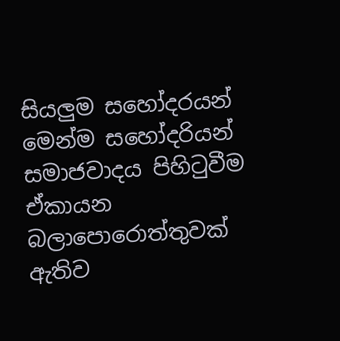සියලුම සහෝදරයන් මෙන්ම සහෝදරියන් සමාජවාදය පිහිටුවීම ඒකායන බලාපොරොත්තුවක් ඇතිව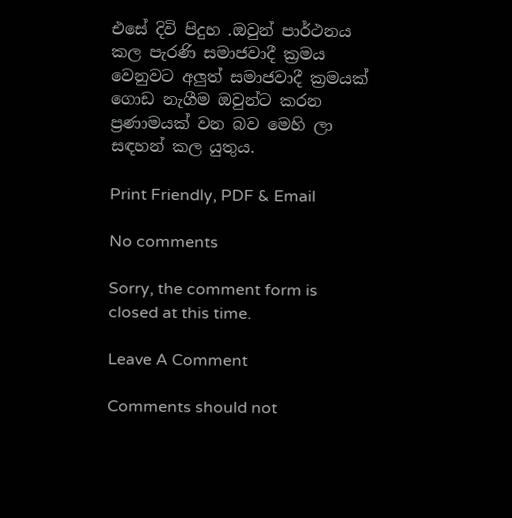එසේ දිවි පිදුහ .ඔවුන් පාර්ථනය කල පැරණි සමාජවාදී ක්‍රමය වෙනුවට අලුත් සමාජවාදී ක්‍රමයක් ගොඩ නැගීම ඔවුන්ට කරන ප්‍රණාමයක් වන බව මෙහි ලා සඳහන් කල යුතුය.

Print Friendly, PDF & Email

No comments

Sorry, the comment form is closed at this time.

Leave A Comment

Comments should not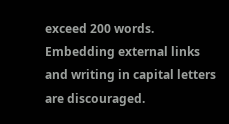exceed 200 words. Embedding external links and writing in capital letters are discouraged.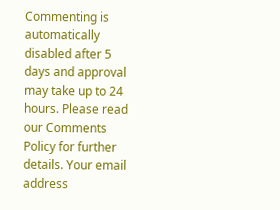Commenting is automatically disabled after 5 days and approval may take up to 24 hours. Please read our Comments Policy for further details. Your email address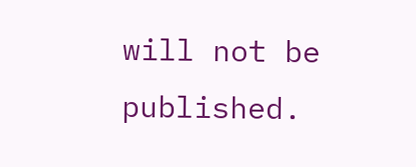will not be published.